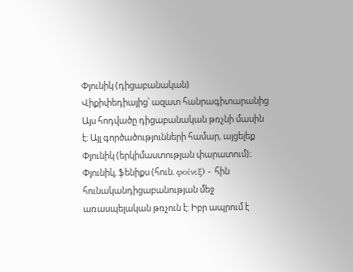Փյունիկ (դիցաբանական)
Վիքիփեդիայից՝ ազատ հանրագիտարանից
Այս հոդվածը դիցաբանական թռչնի մասին է։ Այլ գործածությունների համար, այցելեք Փյունիկ (երկիմաստության փարատում)։
Փյունիկ, ֆենիքս (հուն. φοίνιξ) - հին հունականդիցաբանության մեջ առասպելական թռչուն է: Իբր ապրում է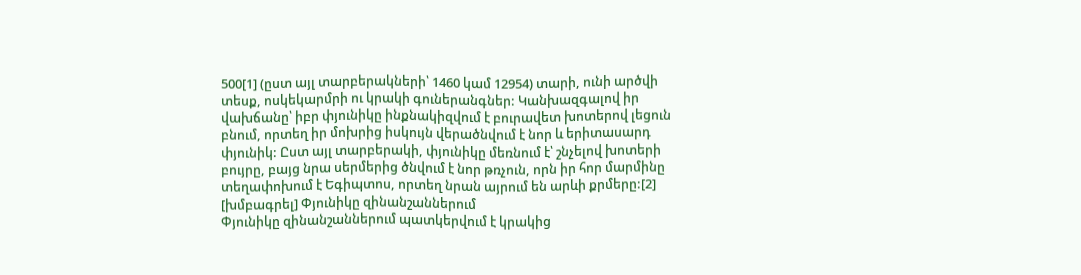500[1] (ըստ այլ տարբերակների՝ 1460 կամ 12954) տարի, ունի արծվի տեսք, ոսկեկարմրի ու կրակի գուներանգներ: Կանխազգալով իր վախճանը՝ իբր փյունիկը ինքնակիզվում է բուրավետ խոտերով լեցուն բնում, որտեղ իր մոխրից իսկույն վերածնվում է նոր և երիտասարդ փյունիկ: Ըստ այլ տարբերակի, փյունիկը մեռնում է՝ շնչելով խոտերի բույրը, բայց նրա սերմերից ծնվում է նոր թռչուն, որն իր հոր մարմինը տեղափոխում է Եգիպտոս, որտեղ նրան այրում են արևի քրմերը:[2]
[խմբագրել] Փյունիկը զինանշաններում
Փյունիկը զինանշաններում պատկերվում է կրակից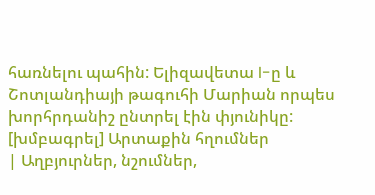հառնելու պահին: Ելիզավետա I-ը և Շոտլանդիայի թագուհի Մարիան որպես խորհրդանիշ ընտրել էին փյունիկը:
[խմբագրել] Արտաքին հղումներ
| Աղբյուրներ, նշումներ,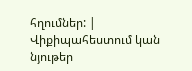հղումներ: |
Վիքիպահեստում կան նյութեր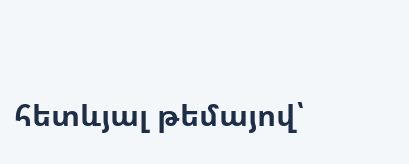հետևյալ թեմայով՝